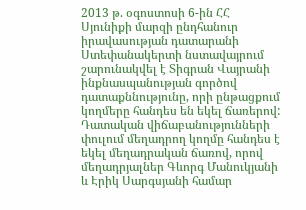2013 թ. օգոստոսի 6-ին ՀՀ Սյունիքի մարզի ընդհանուր իրավասության դատարանի Ստեփանակերտի նստավայրում շարունակվել է Տիգրան Վայրանի ինքնասպանության գործով դատաքննությունը, որի ընթացքում կողմերը հանդես են եկել ճառերով:
Դատական վիճաբանությունների փուլում մեղադրող կողմը հանդես է եկել մեղադրական ճառով, որով մեղադրյալներ Գևորգ Մանուկյանի և Էրիկ Սարգսյանի համար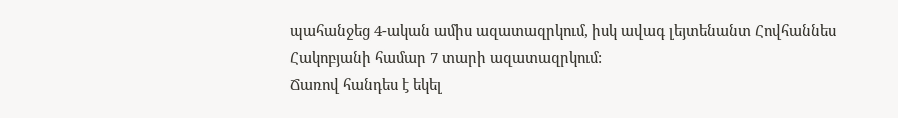պահանջեց 4-ական ամիս ազատազրկում, իսկ ավագ լեյտենանտ Հովհաննես Հակոբյանի համար 7 տարի ազատազրկում:
Ճառով հանդես է եկել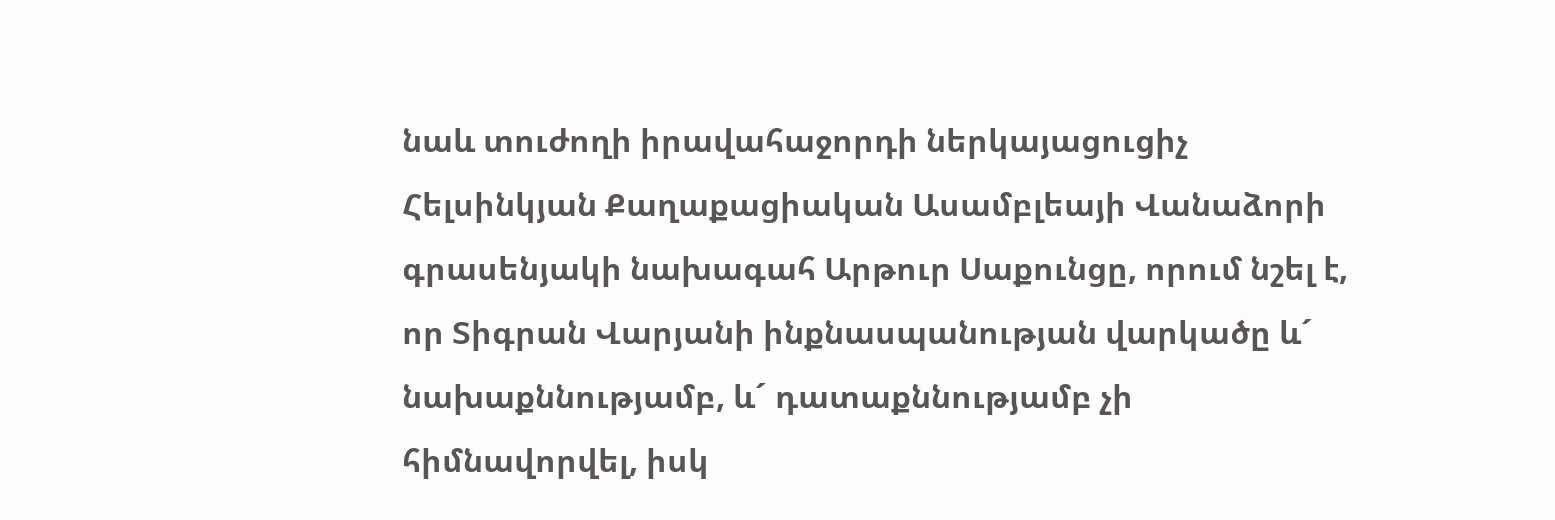նաև տուժողի իրավահաջորդի ներկայացուցիչ Հելսինկյան Քաղաքացիական Ասամբլեայի Վանաձորի գրասենյակի նախագահ Արթուր Սաքունցը, որում նշել է, որ Տիգրան Վարյանի ինքնասպանության վարկածը ևˊ նախաքննությամբ, ևˊ դատաքննությամբ չի հիմնավորվել, իսկ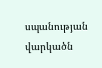սպանության վարկածն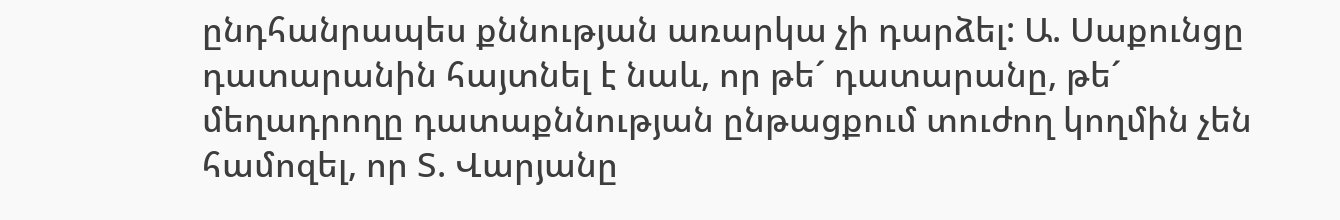ընդհանրապես քննության առարկա չի դարձել: Ա. Սաքունցը դատարանին հայտնել է նաև, որ թեˊ դատարանը, թեˊ մեղադրողը դատաքննության ընթացքում տուժող կողմին չեն համոզել, որ Տ. Վարյանը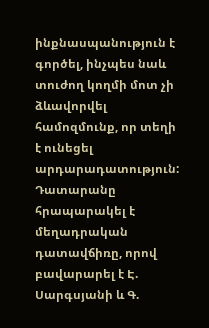ինքնասպանություն է գործել, ինչպես նաև տուժող կողմի մոտ չի ձևավորվել համոզմունք, որ տեղի է ունեցել արդարադատություն:
Դատարանը հրապարակել է մեղադրական դատավճիռը, որով բավարարել է Է. Սարգսյանի և Գ.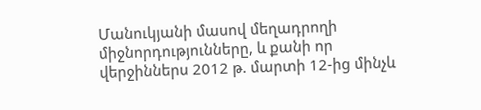Մանուկյանի մասով մեղադրողի միջնորդությունները, և քանի որ վերջիններս 2012 թ. մարտի 12-ից մինչև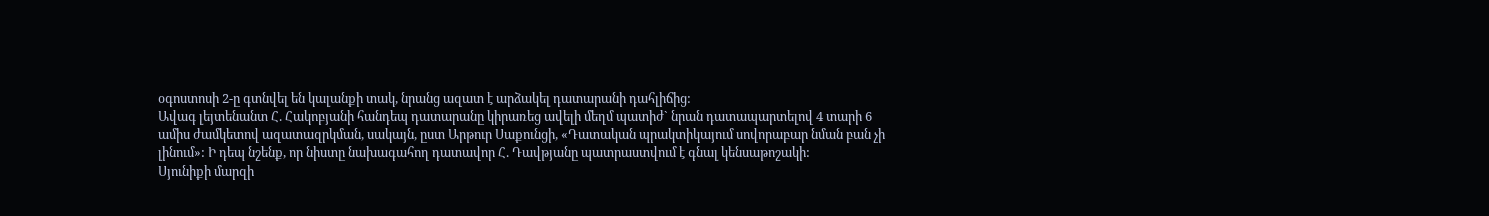օգոստոսի 2-ը գտնվել են կալանքի տակ, նրանց ազատ է արձակել դատարանի դահլիճից:
Ավագ լեյտենանտ Հ. Հակոբյանի հանդեպ դատարանը կիրառեց ավելի մեղմ պատիժ` նրան դատապարտելով 4 տարի 6 ամիս ժամկետով ազատազրկման, սակայն, ըստ Արթուր Սաքունցի, «Դատական պրակտիկայում սովորաբար նման բան չի լինում»: Ի դեպ նշենք, որ նիստը նախագահող դատավոր Հ. Դավթյանը պատրաստվում է գնալ կենսաթոշակի:
Սյունիքի մարզի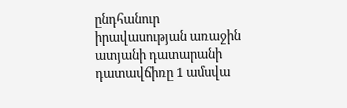ընդհանուր իրավասության առաջին ատյանի դատարանի դատավճիռը 1 ամսվա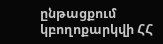ընթացքում կբողոքարկվի ՀՀ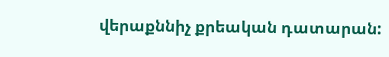վերաքննիչ քրեական դատարան: